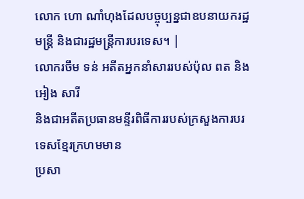លោក ហោ ណាំហុងដែលបច្ចុប្បន្នជាឧបនាយករដ្ឋមន្ដ្រី និងជារដ្ឋមន្ដ្រីការបរទេស។ |
លោករចឹម ទន់ អតីតអ្នកនាំសាររបស់ប៉ុល ពត និងអៀង សារី
និងជាអតីតប្រធានមន្ទីរពិធីការរបស់ក្រសួងការបរទេសខ្មែរក្រហមមាន
ប្រសា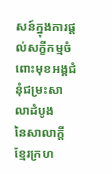សន៍ក្នុងការផ្តល់សក្ខីកម្មចំពោះមុខអង្គជំនុំជម្រះសាលាដំបូង
នៃសាលាក្ដីខ្មែរក្រហ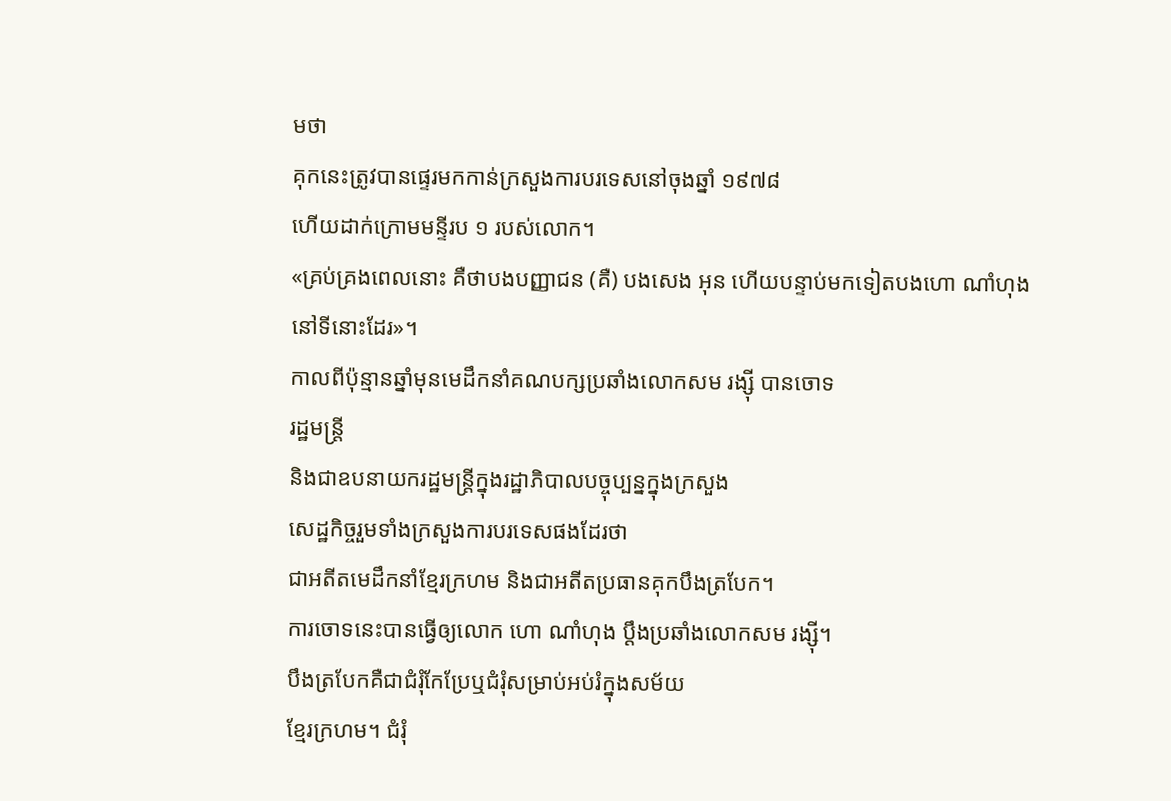មថា
គុកនេះត្រូវបានផ្ទេរមកកាន់ក្រសួងការបរទេសនៅចុងឆ្នាំ ១៩៧៨
ហើយដាក់ក្រោមមន្ទីរប ១ របស់លោក។
«គ្រប់គ្រងពេលនោះ គឺថាបងបញ្ញាជន (គឺ) បងសេង អុន ហើយបន្ទាប់មកទៀតបងហោ ណាំហុង នៅទីនោះដែរ»។
កាលពីប៉ុន្មានឆ្នាំមុនមេដឹកនាំគណបក្សប្រឆាំងលោកសម រង្ស៊ី បានចោទ
រដ្ឋមន្ដ្រី
និងជាឧបនាយករដ្ឋមន្ដ្រីក្នុងរដ្ឋាភិបាលបច្ចុប្បន្នក្នុងក្រសួង
សេដ្ឋកិច្ចរួមទាំងក្រសួងការបរទេសផងដែរថា
ជាអតីតមេដឹកនាំខ្មែរក្រហម និងជាអតីតប្រធានគុកបឹងត្របែក។
ការចោទនេះបានធ្វើឲ្យលោក ហោ ណាំហុង ប្តឹងប្រឆាំងលោកសម រង្ស៊ី។
បឹងត្របែកគឺជាជំរុំកែប្រែឬជំរុំសម្រាប់អប់រំក្នុងសម័យ
ខ្មែរក្រហម។ ជំរុំ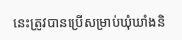នេះត្រូវបានប្រើសម្រាប់ឃុំឃាំងនិ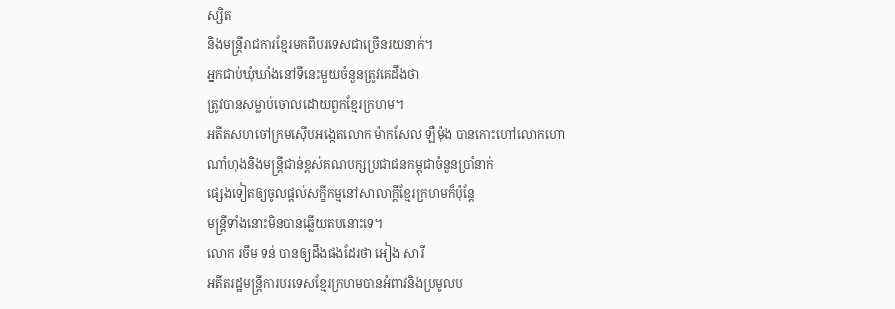ស្សិត
និងមន្រ្តីរាជការខ្មែរមកពីបរទេសជាច្រើនរយនាក់។
អ្នកជាប់ឃុំឃាំងនៅទីនេះមួយចំនួនត្រូវគេដឹងថា
ត្រូវបានសម្លាប់ចោលដោយពួកខ្មែរក្រហម។
អតីតសហចៅក្រមស៊ើបអង្កេតលោក ម៉ាកសែល ឡឺម៉ុង បានកោះហៅលោកហោ
ណាំហុងនិងមន្ដ្រីជាន់ខ្ពស់គណបក្សប្រជាជនកម្ពុជាចំនួនប្រាំនាក់
ផ្សេងទៀតឲ្យចូលផ្តល់សក្ខីកម្មនៅសាលាក្ដីខ្មែរក្រហមក៏ប៉ុន្តែ
មន្ដ្រីទាំងនោះមិនបានឆ្លើយតបនោះទេ។
លោក រចឹម ទន់ បានឲ្យដឹងផងដែរថា អៀង សារី
អតីតរដ្ឋមន្ដ្រីការបរទេសខ្មែរក្រហមបានអំពាវនិងប្រមូលប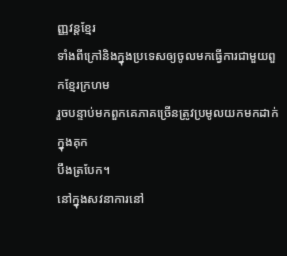ញ្ញវន្តខ្មែរ
ទាំងពីក្រៅនិងក្នុងប្រទេសឲ្យចូលមកធ្វើការជាមួយពួកខ្មែរក្រហម
រួចបន្ទាប់មកពួកគេភាគច្រើនត្រូវប្រមូលយកមកដាក់ក្នុងគុក
បឹងត្របែក។
នៅក្នុងសវនាការនៅ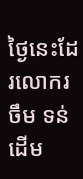ថ្ងៃនេះដែរលោករចឹម ទន់
ដើម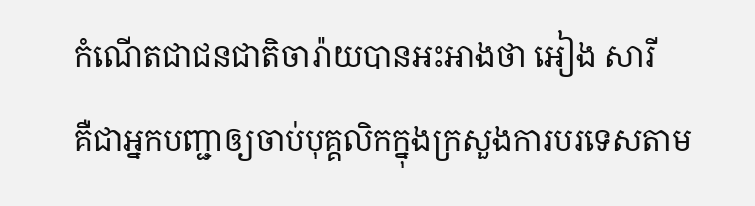កំណើតជាជនជាតិចារ៉ាយបានអះអាងថា អៀង សារី
គឺជាអ្នកបញ្ជាឲ្យចាប់បុគ្គលិកក្នុងក្រសួងការបរទេសតាម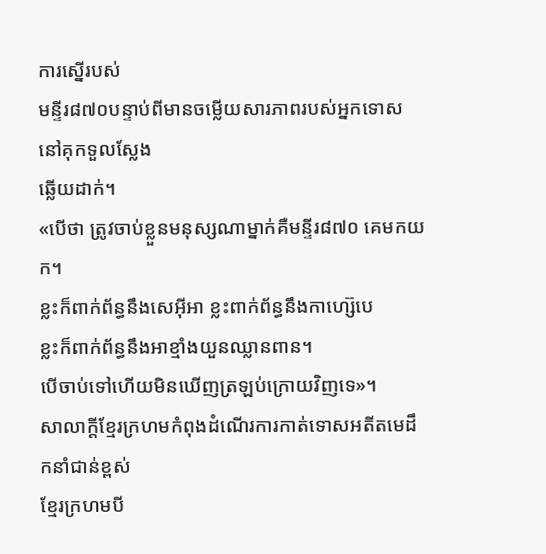ការស្នើរបស់
មន្ទីរ៨៧០បន្ទាប់ពីមានចម្លើយសារភាពរបស់អ្នកទោសនៅគុកទួលស្លែង
ឆ្លើយដាក់។
«បើថា ត្រូវចាប់ខ្លួនមនុស្សណាម្នាក់គឺមន្ទីរ៨៧០ គេមកយក។
ខ្លះក៏ពាក់ព័ន្ធនឹងសេអ៊ីអា ខ្លះពាក់ព័ន្ធនឹងកាហ្ស៊េបេ
ខ្លះក៏ពាក់ព័ន្ធនឹងអាខ្មាំងយួនឈ្លានពាន។
បើចាប់ទៅហើយមិនឃើញត្រឡប់ក្រោយវិញទេ»។
សាលាក្ដីខ្មែរក្រហមកំពុងដំណើរការកាត់ទោសអតីតមេដឹកនាំជាន់ខ្ពស់
ខ្មែរក្រហមបី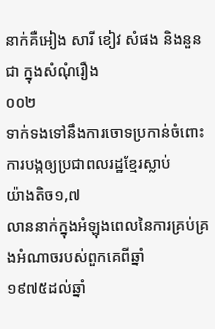នាក់គឺអៀង សារី ខៀវ សំផង និងនួន ជា ក្នុងសំណុំរឿង
០០២
ទាក់ទងទៅនឹងការចោទប្រកាន់ចំពោះការបង្កឲ្យប្រជាពលរដ្ឋខ្មែរស្លាប់
យ៉ាងតិច១,៧
លាននាក់ក្នុងអំឡុងពេលនៃការគ្រប់គ្រងអំណាចរបស់ពួកគេពីឆ្នាំ
១៩៧៥ដល់ឆ្នាំ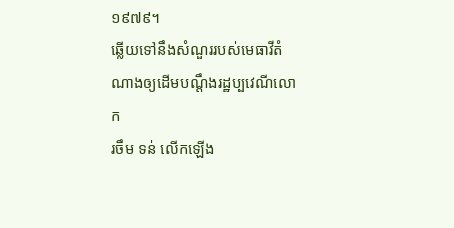១៩៧៩។
ឆ្លើយទៅនឹងសំណួររបស់មេធាវីតំណាងឲ្យដើមបណ្ដឹងរដ្ឋប្បវេណីលោក
រចឹម ទន់ លើកឡើង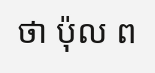ថា ប៉ុល ព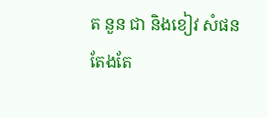ត នួន ជា និងខៀវ សំផន
តែងតែ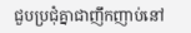ជួបប្រជុំគ្នាជាញឹកញាប់នៅ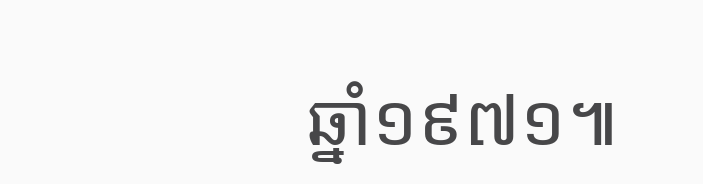ឆ្នាំ១៩៧១៕